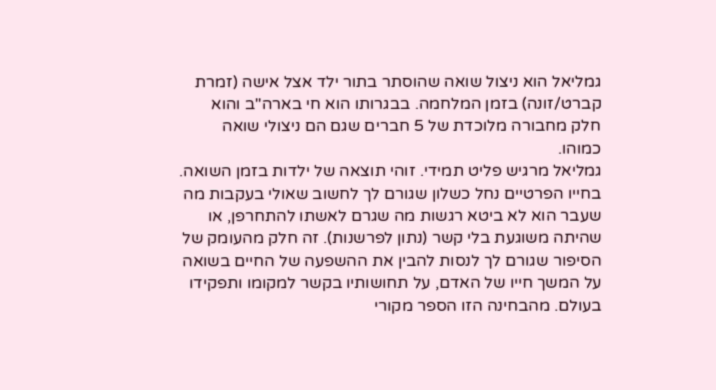גמליאל הוא ניצול שואה שהוסתר בתור ילד אצל אישה (זמרת קברט/זונה) בזמן המלחמה. בבגרותו הוא חי בארה"ב והוא חלק מחבורה מלוכדת של 5 חברים שגם הם ניצולי שואה כמוהו.
גמליאל מרגיש פליט תמידי. זוהי תוצאה של ילדות בזמן השואה. בחייו הפרטיים נחל כשלון שגורם לך לחשוב שאולי בעקבות מה שעבר הוא לא ביטא רגשות מה שגרם לאשתו להתחרפן, או שהיתה משוגעת בלי קשר (נתון לפרשנות). זה חלק מהעומק של הסיפור שגורם לך לנסות להבין את ההשפעה של החיים בשואה על המשך חייו של האדם, על תחושותיו בקשר למקומו ותפקידו בעולם. מהבחינה הזו הספר מקורי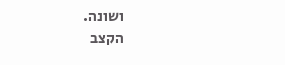ושונה.
הקצב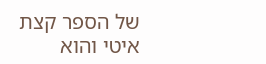של הספר קצת איטי והוא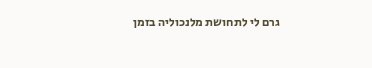גרם לי לתחושת מלנכוליה בזמן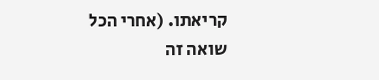קריאתו. (אחרי הכל שואה זה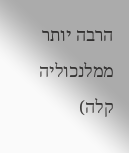הרבה יותר ממלנכוליה קלה)